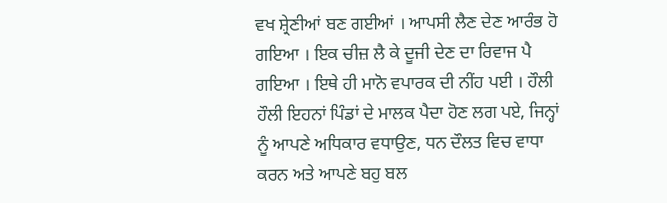ਵਖ ਸ਼੍ਰੇਣੀਆਂ ਬਣ ਗਈਆਂ । ਆਪਸੀ ਲੈਣ ਦੇਣ ਆਰੰਭ ਹੋ ਗਇਆ । ਇਕ ਚੀਜ਼ ਲੈ ਕੇ ਦੂਜੀ ਦੇਣ ਦਾ ਰਿਵਾਜ ਪੈ ਗਇਆ । ਇਥੇ ਹੀ ਮਾਨੋ ਵਪਾਰਕ ਦੀ ਨੀਂਹ ਪਈ । ਹੌਲੀ ਹੌਲੀ ਇਹਨਾਂ ਪਿੰਡਾਂ ਦੇ ਮਾਲਕ ਪੈਦਾ ਹੋਣ ਲਗ ਪਏ, ਜਿਨ੍ਹਾਂ ਨੂੰ ਆਪਣੇ ਅਧਿਕਾਰ ਵਧਾਉਣ, ਧਨ ਦੌਲਤ ਵਿਚ ਵਾਧਾ ਕਰਨ ਅਤੇ ਆਪਣੇ ਬਹੁ ਬਲ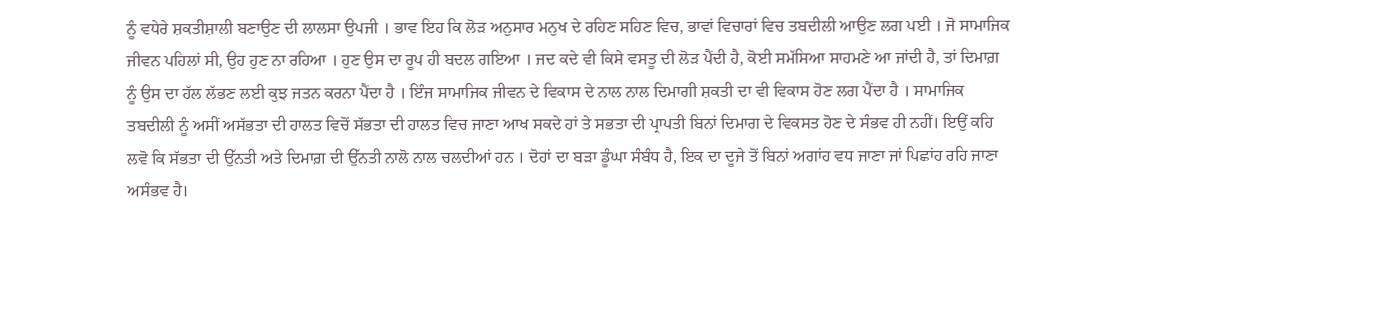ਨੂੰ ਵਧੇਰੇ ਸ਼ਕਤੀਸ਼ਾਲੀ ਬਣਾਉਣ ਦੀ ਲਾਲਸਾ ਉਪਜੀ । ਭਾਵ ਇਹ ਕਿ ਲੋੜ ਅਨੁਸਾਰ ਮਨੁਖ ਦੇ ਰਹਿਣ ਸਹਿਣ ਵਿਚ, ਭਾਵਾਂ ਵਿਚਾਰਾਂ ਵਿਚ ਤਬਦੀਲੀ ਆਉਣ ਲਗ ਪਈ । ਜੋ ਸਾਮਾਜਿਕ ਜੀਵਨ ਪਹਿਲਾਂ ਸੀ, ਉਹ ਹੁਣ ਨਾ ਰਹਿਆ । ਹੁਣ ਉਸ ਦਾ ਰੂਪ ਹੀ ਬਦਲ ਗਇਆ । ਜਦ ਕਦੇ ਵੀ ਕਿਸੇ ਵਸਤੂ ਦੀ ਲੋੜ ਪੈਂਦੀ ਹੈ, ਕੋਈ ਸਮੱਸਿਆ ਸਾਹਮਣੇ ਆ ਜਾਂਦੀ ਹੈ, ਤਾਂ ਦਿਮਾਗ਼ ਨੂੰ ਉਸ ਦਾ ਹੱਲ ਲੱਭਣ ਲਈ ਕੁਝ ਜਤਨ ਕਰਨਾ ਪੈਂਦਾ ਹੈ । ਇੰਜ ਸਾਮਾਜਿਕ ਜੀਵਨ ਦੇ ਵਿਕਾਸ ਦੇ ਨਾਲ ਨਾਲ ਦਿਮਾਗੀ ਸ਼ਕਤੀ ਦਾ ਵੀ ਵਿਕਾਸ ਹੋਣ ਲਗ ਪੈਂਦਾ ਹੈ । ਸਾਮਾਜਿਕ ਤਬਦੀਲੀ ਨੂੰ ਅਸੀਂ ਅਸੱਭਤਾ ਦੀ ਹਾਲਤ ਵਿਚੋਂ ਸੱਭਤਾ ਦੀ ਹਾਲਤ ਵਿਚ ਜਾਣਾ ਆਖ ਸਕਦੇ ਹਾਂ ਤੇ ਸਭਤਾ ਦੀ ਪ੍ਰਾਪਤੀ ਬਿਨਾਂ ਦਿਮਾਗ ਦੇ ਵਿਕਸਤ ਹੋਣ ਦੇ ਸੰਭਵ ਹੀ ਨਹੀਂ। ਇਉਂ ਕਹਿ ਲਵੋ ਕਿ ਸੱਭਤਾ ਦੀ ਉੱਨਤੀ ਅਤੇ ਦਿਮਾਗ਼ ਦੀ ਉੱਨਤੀ ਨਾਲੋ ਨਾਲ ਚਲਦੀਆਂ ਹਨ । ਦੋਹਾਂ ਦਾ ਬੜਾ ਡੂੰਘਾ ਸੰਬੰਧ ਹੈ, ਇਕ ਦਾ ਦੂਜੇ ਤੋਂ ਬਿਨਾਂ ਅਗਾਂਹ ਵਧ ਜਾਣਾ ਜਾਂ ਪਿਛਾਂਹ ਰਹਿ ਜਾਣਾ ਅਸੰਭਵ ਹੈ।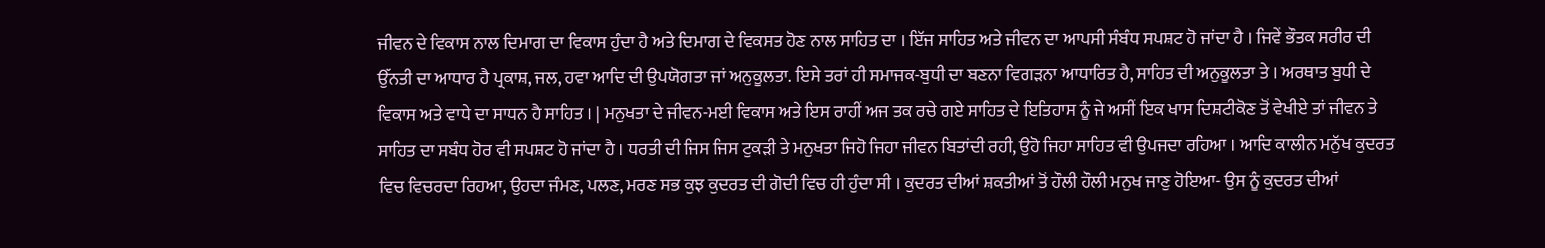ਜੀਵਨ ਦੇ ਵਿਕਾਸ ਨਾਲ ਦਿਮਾਗ ਦਾ ਵਿਕਾਸ ਹੁੰਦਾ ਹੈ ਅਤੇ ਦਿਮਾਗ ਦੇ ਵਿਕਸਤ ਹੋਣ ਨਾਲ ਸਾਹਿਤ ਦਾ । ਇੱਜ ਸਾਹਿਤ ਅਤੇ ਜੀਵਨ ਦਾ ਆਪਸੀ ਸੰਬੰਧ ਸਪਸ਼ਟ ਹੋ ਜਾਂਦਾ ਹੈ । ਜਿਵੇਂ ਭੌਤਕ ਸਰੀਰ ਦੀ ਉੱਨਤੀ ਦਾ ਆਧਾਰ ਹੈ ਪ੍ਰਕਾਸ਼, ਜਲ, ਹਵਾ ਆਦਿ ਦੀ ਉਪਯੋਗਤਾ ਜਾਂ ਅਨੁਕੂਲਤਾ. ਇਸੇ ਤਰਾਂ ਹੀ ਸਮਾਜਕ-ਬੁਧੀ ਦਾ ਬਣਨਾ ਵਿਗੜਨਾ ਆਧਾਰਿਤ ਹੈ, ਸਾਹਿਤ ਦੀ ਅਨੁਕੂਲਤਾ ਤੇ । ਅਰਥਾਤ ਬੁਧੀ ਦੇ ਵਿਕਾਸ ਅਤੇ ਵਾਧੇ ਦਾ ਸਾਧਨ ਹੈ ਸਾਹਿਤ । | ਮਨੁਖਤਾ ਦੇ ਜੀਵਨ-ਮਈ ਵਿਕਾਸ ਅਤੇ ਇਸ ਰਾਹੀਂ ਅਜ ਤਕ ਰਚੇ ਗਏ ਸਾਹਿਤ ਦੇ ਇਤਿਹਾਸ ਨੂੰ ਜੇ ਅਸੀਂ ਇਕ ਖਾਸ ਦਿਸ਼ਟੀਕੋਣ ਤੋਂ ਵੇਖੀਏ ਤਾਂ ਜੀਵਨ ਤੇ ਸਾਹਿਤ ਦਾ ਸਬੰਧ ਹੋਰ ਵੀ ਸਪਸ਼ਟ ਹੋ ਜਾਂਦਾ ਹੈ । ਧਰਤੀ ਦੀ ਜਿਸ ਜਿਸ ਟੁਕੜੀ ਤੇ ਮਨੁਖਤਾ ਜਿਹੋ ਜਿਹਾ ਜੀਵਨ ਬਿਤਾਂਦੀ ਰਹੀ, ਉਹੋ ਜਿਹਾ ਸਾਹਿਤ ਵੀ ਉਪਜਦਾ ਰਹਿਆ । ਆਦਿ ਕਾਲੀਨ ਮਨੁੱਖ ਕੁਦਰਤ ਵਿਚ ਵਿਚਰਦਾ ਰਿਹਆ, ਉਹਦਾ ਜੰਮਣ, ਪਲਣ, ਮਰਣ ਸਭ ਕੁਝ ਕੁਦਰਤ ਦੀ ਗੋਦੀ ਵਿਚ ਹੀ ਹੁੰਦਾ ਸੀ । ਕੁਦਰਤ ਦੀਆਂ ਸ਼ਕਤੀਆਂ ਤੋਂ ਹੌਲੀ ਹੌਲੀ ਮਨੁਖ ਜਾਣੁ ਹੋਇਆ- ਉਸ ਨੂੰ ਕੁਦਰਤ ਦੀਆਂ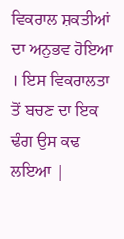ਵਿਕਰਾਲ ਸ਼ਕਤੀਆਂ ਦਾ ਅਨੁਭਵ ਹੋਇਆ । ਇਸ ਵਿਕਰਾਲਤਾ ਤੋਂ ਬਚਣ ਦਾ ਇਕ ਢੰਗ ਉਸ ਕਢ ਲਇਆ |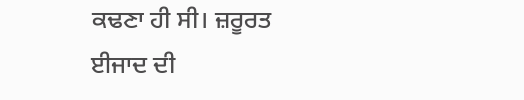ਕਢਣਾ ਹੀ ਸੀ। ਜ਼ਰੂਰਤ ਈਜਾਦ ਦੀ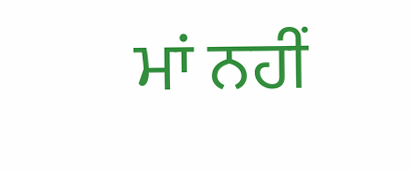ਮਾਂ ਨਹੀਂ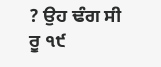? ਉਹ ਢੰਗ ਸੀ ਰੂ ੧੯